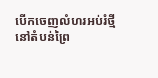បើកចេញលំហរអប់រំថ្មីនៅតំបន់ព្រៃ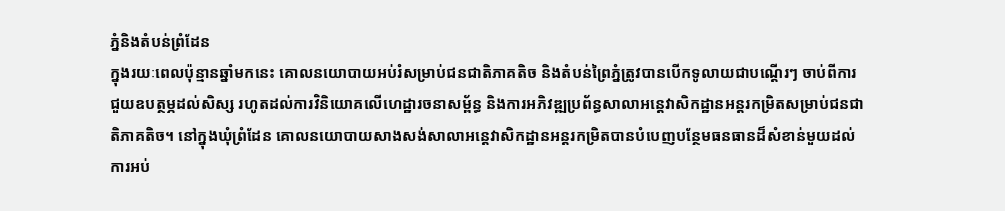ភ្នំនិងតំបន់ព្រំដែន
ក្នុងរយៈពេលប៉ុន្មានឆ្នាំមកនេះ គោលនយោបាយអប់រំសម្រាប់ជនជាតិភាគតិច និងតំបន់ព្រៃភ្នំត្រូវបានបើកទូលាយជាបណ្តើរៗ ចាប់ពីការជួយឧបត្ថម្ភដល់សិស្ស រហូតដល់ការវិនិយោគលើហេដ្ឋារចនាសម្ព័ន្ធ និងការអភិវឌ្ឍប្រព័ន្ធសាលាអន្តេវាសិកដ្ឋានអន្តរកម្រិតសម្រាប់ជនជាតិភាគតិច។ នៅក្នុងឃុំព្រំដែន គោលនយោបាយសាងសង់សាលាអន្តេវាសិកដ្ឋានអន្តរកម្រិតបានបំបេញបន្ថែមធនធានដ៏សំខាន់មួយដល់ការអប់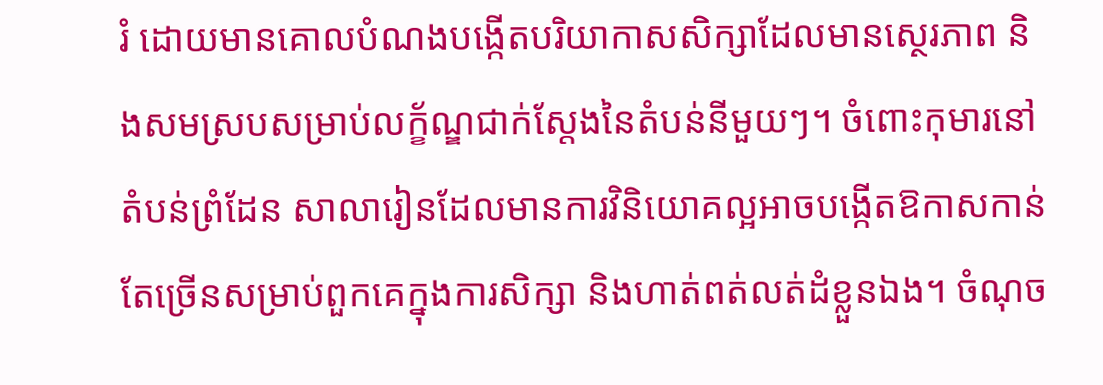រំ ដោយមានគោលបំណងបង្កើតបរិយាកាសសិក្សាដែលមានស្ថេរភាព និងសមស្របសម្រាប់លក្ខ័ណ្ឌជាក់ស្តែងនៃតំបន់នីមួយៗ។ ចំពោះកុមារនៅតំបន់ព្រំដែន សាលារៀនដែលមានការវិនិយោគល្អអាចបង្កើតឱកាសកាន់តែច្រើនសម្រាប់ពួកគេក្នុងការសិក្សា និងហាត់ពត់លត់ដំខ្លួនឯង។ ចំណុច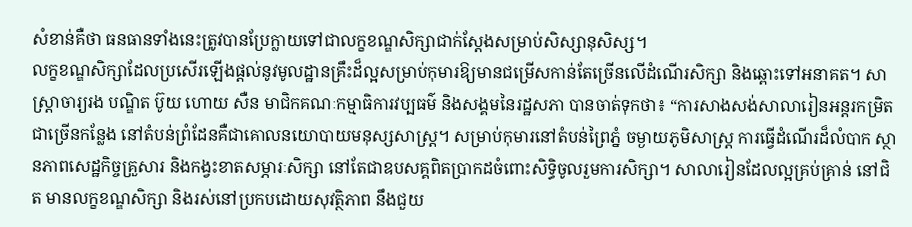សំខាន់គឺថា ធនធានទាំងនេះត្រូវបានប្រែក្លាយទៅជាលក្ខខណ្ឌសិក្សាជាក់ស្តែងសម្រាប់សិស្សានុសិស្ស។
លក្ខខណ្ឌសិក្សាដែលប្រសើរឡើងផ្តល់នូវមូលដ្ឋានគ្រឹះដ៏ល្អសម្រាប់កុមារឱ្យមានជម្រើសកាន់តែច្រើនលើដំណើរសិក្សា និងឆ្ពោះទៅអនាគត។ សាស្ត្រាចារ្យរង បណ្ឌិត ប៊ូយ ហោយ សឺន មាជិកគណៈកម្មាធិការវប្បធម៌ និងសង្គមនៃរដ្ឋសភា បានចាត់ទុកថា៖ “ការសាងសង់សាលារៀនអន្តរកម្រិតជាច្រើនកន្លែង នៅតំបន់ព្រំដែនគឺជាគោលនយោបាយមនុស្សសាស្ត្រ។ សម្រាប់កុមារនៅតំបន់ព្រៃភ្នំ ចម្ងាយភូមិសាស្ត្រ ការធ្វើដំណើរដ៏លំបាក ស្ថានភាពសេដ្ឋកិច្ចគ្រួសារ និងកង្វះខាតសម្ភារៈសិក្សា នៅតែជាឧបសគ្គពិតប្រាកដចំពោះសិទ្ធិចូលរួមការសិក្សា។ សាលារៀនដែលល្អគ្រប់គ្រាន់ នៅជិត មានលក្ខខណ្ឌសិក្សា និងរស់នៅប្រកបដោយសុវត្ថិភាព នឹងជួយ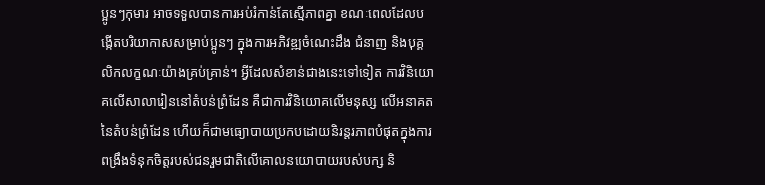ប្អូនៗកុមារ អាចទទួលបានការអប់រំកាន់តែស្មើភាពគ្នា ខណៈពេលដែលបង្កើតបរិយាកាសសម្រាប់ប្អូនៗ ក្នុងការអភិវឌ្ឍចំណេះដឹង ជំនាញ និងបុគ្គលិកលក្ខណៈយ៉ាងគ្រប់គ្រាន់។ អ្វីដែលសំខាន់ជាងនេះទៅទៀត ការវិនិយោគលើសាលារៀននៅតំបន់ព្រំដែន គឺជាការវិនិយោគលើមនុស្ស លើអនាគតនៃតំបន់ព្រំដែន ហើយក៏ជាមធ្យោបាយប្រកបដោយនិរន្តរភាពបំផុតក្នុងការពង្រឹងទំនុកចិត្តរបស់ជនរួមជាតិលើគោលនយោបាយរបស់បក្ស និ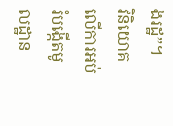ងរដ្ឋ”។
វិនិយោគលើការអប់រំបង្កើតមូលដ្ឋាន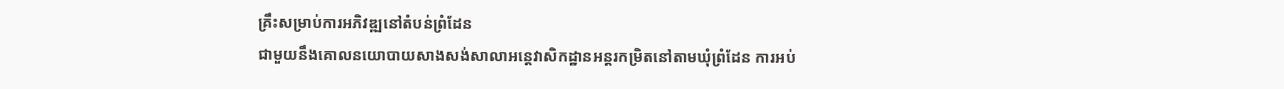គ្រឹះសម្រាប់ការអភិវឌ្ឍនៅតំបន់ព្រំដែន
ជាមួយនឹងគោលនយោបាយសាងសង់សាលាអន្តេវាសិកដ្ឋានអន្តរកម្រិតនៅតាមឃុំព្រំដែន ការអប់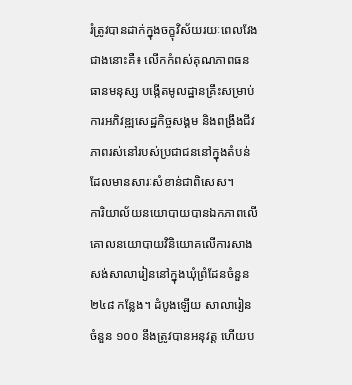រំត្រូវបានដាក់ក្នុងចក្ខុវិស័យរយៈពេលវែងជាងនោះគឺ៖ លើកកំពស់គុណភាពធនធានមនុស្ស បង្កើតមូលដ្ឋានគ្រឹះសម្រាប់ការអភិវឌ្ឍសេដ្ឋកិច្ចសង្គម និងពង្រឹងជីវភាពរស់នៅរបស់ប្រជាជននៅក្នុងតំបន់ដែលមានសារៈសំខាន់ជាពិសេស។
ការិយាល័យនយោបាយបានឯកភាពលើគោលនយោបាយវិនិយោគលើការសាងសង់សាលារៀននៅក្នុងឃុំព្រំដែនចំនួន ២៤៨ កន្លែង។ ដំបូងឡើយ សាលារៀនចំនួន ១០០ នឹងត្រូវបានអនុវត្ត ហើយប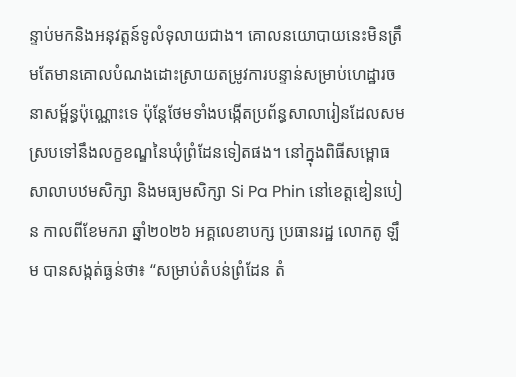ន្ទាប់មកនិងអនុវត្តន៍ទូលំទុលាយជាង។ គោលនយោបាយនេះមិនត្រឹមតែមានគោលបំណងដោះស្រាយតម្រូវការបន្ទាន់សម្រាប់ហេដ្ឋារចនាសម្ព័ន្ធប៉ុណ្ណោះទេ ប៉ុន្តែថែមទាំងបង្កើតប្រព័ន្ធសាលារៀនដែលសមស្របទៅនឹងលក្ខខណ្ឌនៃឃុំព្រំដែនទៀតផង។ នៅក្នុងពិធីសម្ពោធសាលាបឋមសិក្សា និងមធ្យមសិក្សា Si Pa Phin នៅខេត្តឌៀនបៀន កាលពីខែមករា ឆ្នាំ២០២៦ អគ្គលេខាបក្ស ប្រធានរដ្ឋ លោកតូ ឡឹម បានសង្កត់ធ្ងន់ថា៖ “សម្រាប់តំបន់ព្រំដែន តំ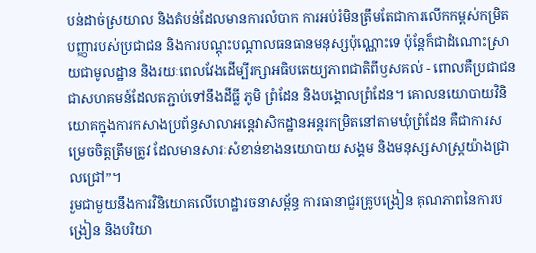បន់ដាច់ស្រយាល និងតំបន់ដែលមានការលំបាក ការអប់រំមិនត្រឹមតែជាការលើកកម្ពស់កម្រិតបញ្ញារបស់ប្រជាជន និងការបណ្តុះបណ្តាលធនធានមនុស្សប៉ុណ្ណោះទេ ប៉ុន្តែក៏ជាដំណោះស្រាយជាមូលដ្ឋាន និងរយៈពេលវែងដើម្បីរក្សាអធិបតេយ្យភាពជាតិពីឫសគល់ - ពោលគឺប្រជាជន ជាសហគមន៍ដែលតភ្ជាប់ទៅនឹងដីធ្លី ភូមិ ព្រំដែន និងបង្គោលព្រំដែន។ គោលនយោបាយវិនិយោគក្នុងការកសាងប្រព័ន្ធសាលាអន្តេវាសិកដ្ឋានអន្តរកម្រិតនៅតាមឃុំព្រំដែន គឺជាការសម្រេចចិត្តត្រឹមត្រូវ ដែលមានសារៈសំខាន់ខាងនយោបាយ សង្គម និងមនុស្សសាស្ត្រយ៉ាងជ្រាលជ្រៅ”។
រួមជាមួយនឹងការវិនិយោគលើហេដ្ឋារចនាសម្ព័ន្ធ ការធានាជួរគ្រូបង្រៀន គុណភាពនៃការបង្រៀន និងបរិយា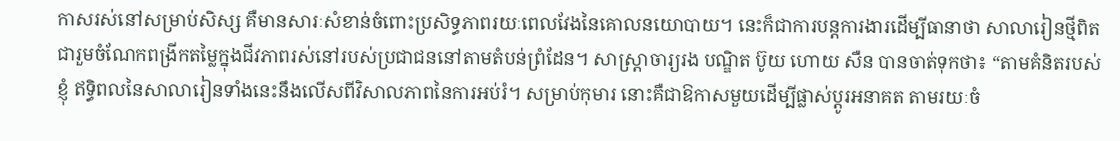កាសរស់នៅសម្រាប់សិស្ស គឺមានសារៈសំខាន់ចំពោះប្រសិទ្ធភាពរយៈពេលវែងនៃគោលនយោបាយ។ នេះក៏ជាការបន្តការងារដើម្បីធានាថា សាលារៀនថ្មីពិតជារួមចំណែកពង្រីកតម្លៃក្នុងជីវភាពរស់នៅរបស់ប្រជាជននៅតាមតំបន់ព្រំដែន។ សាស្ត្រាចារ្យរង បណ្ឌិត ប៊ូយ ហោយ សឺន បានចាត់ទុកថា៖ “តាមគំនិតរបស់ខ្ញុំ ឥទ្ធិពលនៃសាលារៀនទាំងនេះនឹងលើសពីវិសាលភាពនៃការអប់រំ។ សម្រាប់កុមារ នោះគឺជាឱកាសមួយដើម្បីផ្លាស់ប្តូរអនាគត តាមរយៈចំ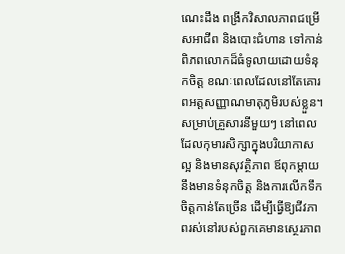ណេះដឹង ពង្រីកវិសាលភាពជម្រើសអាជីព និងបោះជំហាន ទៅកាន់ពិភពលោកដ៏ធំទូលាយដោយទំនុកចិត្ត ខណៈពេលដែលនៅតែគោរពអត្តសញ្ញាណមាតុភូមិរបស់ខ្លួន។ សម្រាប់គ្រួសារនីមួយៗ នៅពេលដែលកុមារសិក្សាក្នុងបរិយាកាសល្អ និងមានសុវត្ថិភាព ឪពុកម្តាយនឹងមានទំនុកចិត្ត និងការលើកទឹកចិត្តកាន់តែច្រើន ដើម្បីធ្វើឱ្យជីវភាពរស់នៅរបស់ពួកគេមានស្ថេរភាព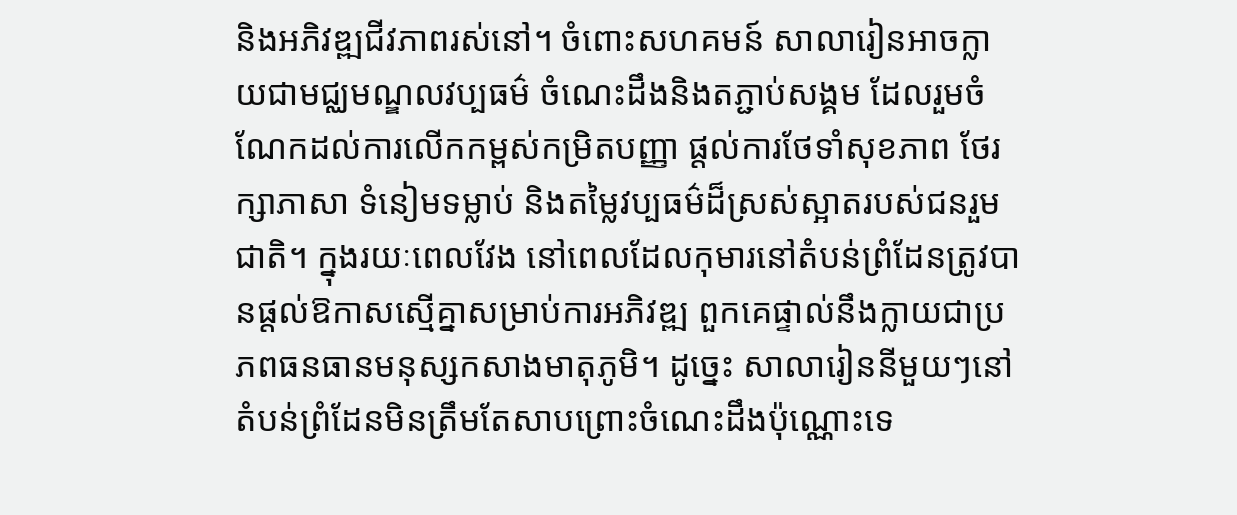និងអភិវឌ្ឍជីវភាពរស់នៅ។ ចំពោះសហគមន៍ សាលារៀនអាចក្លាយជាមជ្ឈមណ្ឌលវប្បធម៌ ចំណេះដឹងនិងតភ្ជាប់សង្គម ដែលរួមចំណែកដល់ការលើកកម្ពស់កម្រិតបញ្ញា ផ្តល់ការថែទាំសុខភាព ថែរក្សាភាសា ទំនៀមទម្លាប់ និងតម្លៃវប្បធម៌ដ៏ស្រស់ស្អាតរបស់ជនរួមជាតិ។ ក្នុងរយៈពេលវែង នៅពេលដែលកុមារនៅតំបន់ព្រំដែនត្រូវបានផ្តល់ឱកាសស្មើគ្នាសម្រាប់ការអភិវឌ្ឍ ពួកគេផ្ទាល់នឹងក្លាយជាប្រភពធនធានមនុស្សកសាងមាតុភូមិ។ ដូច្នេះ សាលារៀននីមួយៗនៅតំបន់ព្រំដែនមិនត្រឹមតែសាបព្រោះចំណេះដឹងប៉ុណ្ណោះទេ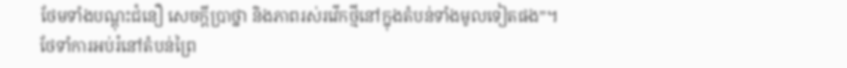ថែមទាំងបណ្តុះជំនឿ សេចក្តីប្រាថ្នា និងភាពរស់រវើកថ្មីនៅក្នុងតំបន់ទាំងមូលទៀតផង”។
ថែទាំការអប់រំនៅតំបន់ព្រៃ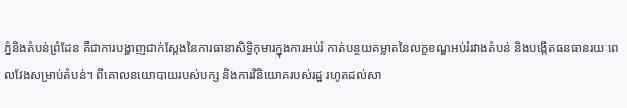ភ្នំនិងតំបន់ព្រំដែន គឺជាការបង្ហាញជាក់ស្តែងនៃការធានាសិទ្ធិកុមារក្នុងការអប់រំ កាត់បន្ថយគម្លាតនៃលក្ខខណ្ឌអប់រំរវាងតំបន់ និងបង្កើតធនធានរយៈពេលវែងសម្រាប់តំបន់។ ពីគោលនយោបាយរបស់បក្ស និងការវិនិយោគរបស់រដ្ឋ រហូតដល់សា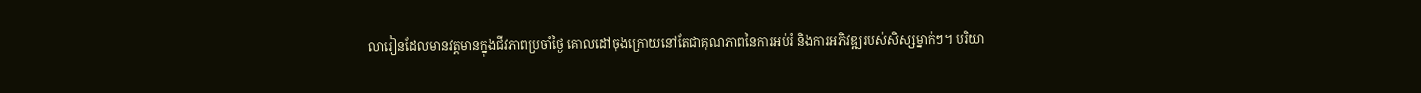លារៀនដែលមានវត្តមានក្នុងជីវភាពប្រចាំថ្ងៃ គោលដៅចុងក្រោយនៅតែជាគុណភាពនៃការអប់រំ និងការអភិវឌ្ឍរបស់សិស្សម្នាក់ៗ។ បរិយា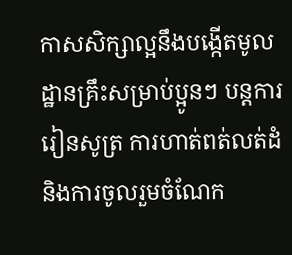កាសសិក្សាល្អនឹងបង្កើតមូលដ្ឋានគ្រឹះសម្រាប់ប្អូនៗ បន្តការរៀនសូត្រ ការហាត់ពត់លត់ដំ និងការចូលរួមចំណែក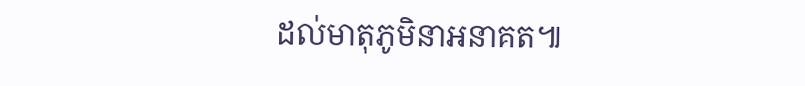ដល់មាតុភូមិនាអនាគត៕